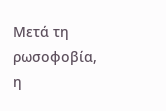Μετά τη ρωσοφοβία, η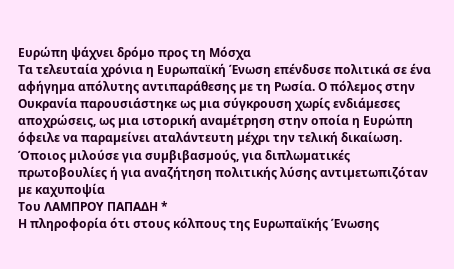Ευρώπη ψάχνει δρόµο προς τη Μόσχα
Τα τελευταία χρόνια η Ευρωπαϊκή Ένωση επένδυσε πολιτικά σε ένα αφήγηµα απόλυτης αντιπαράθεσης µε τη Ρωσία. Ο πόλεµος στην Ουκρανία παρουσιάστηκε ως µια σύγκρουση χωρίς ενδιάµεσες αποχρώσεις, ως µια ιστορική αναµέτρηση στην οποία η Ευρώπη όφειλε να παραµείνει αταλάντευτη µέχρι την τελική δικαίωση. Όποιος µιλούσε για συµβιβασµούς, για διπλωµατικές πρωτοβουλίες ή για αναζήτηση πολιτικής λύσης αντιµετωπιζόταν µε καχυποψία
Tου ΛΑΜΠΡΟΥ ΠΑΠΑΔΗ *
Η πληροφορία ότι στους κόλπους της Ευρωπαϊκής Ένωσης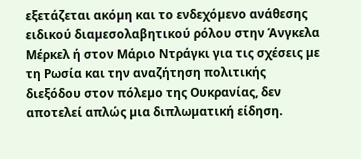εξετάζεται ακόµη και το ενδεχόµενο ανάθεσης ειδικού διαµεσολαβητικού ρόλου στην Άνγκελα Μέρκελ ή στον Μάριο Ντράγκι για τις σχέσεις µε τη Ρωσία και την αναζήτηση πολιτικής διεξόδου στον πόλεµο της Ουκρανίας, δεν αποτελεί απλώς µια διπλωµατική είδηση.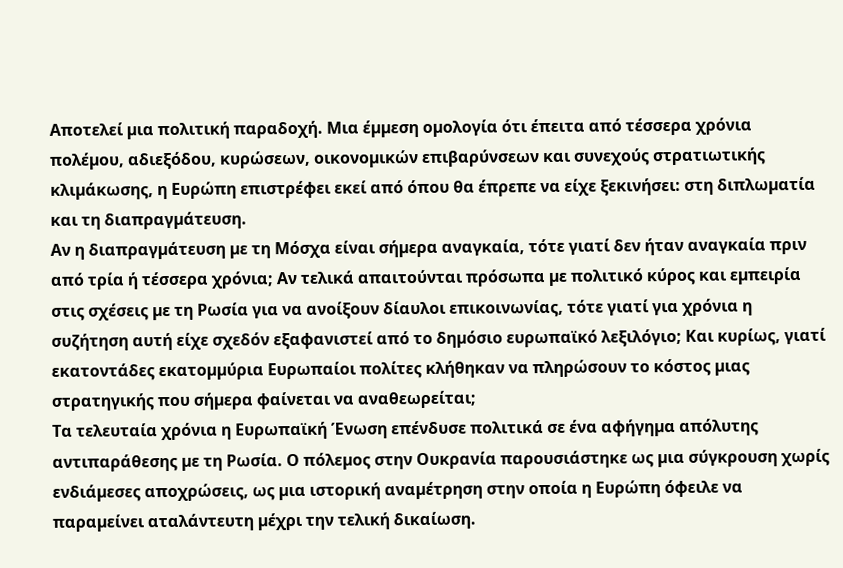Αποτελεί µια πολιτική παραδοχή. Μια έµµεση οµολογία ότι έπειτα από τέσσερα χρόνια πολέµου, αδιεξόδου, κυρώσεων, οικονοµικών επιβαρύνσεων και συνεχούς στρατιωτικής κλιµάκωσης, η Ευρώπη επιστρέφει εκεί από όπου θα έπρεπε να είχε ξεκινήσει: στη διπλωµατία και τη διαπραγµάτευση.
Αν η διαπραγµάτευση µε τη Μόσχα είναι σήµερα αναγκαία, τότε γιατί δεν ήταν αναγκαία πριν από τρία ή τέσσερα χρόνια; Αν τελικά απαιτούνται πρόσωπα µε πολιτικό κύρος και εµπειρία στις σχέσεις µε τη Ρωσία για να ανοίξουν δίαυλοι επικοινωνίας, τότε γιατί για χρόνια η συζήτηση αυτή είχε σχεδόν εξαφανιστεί από το δηµόσιο ευρωπαϊκό λεξιλόγιο; Και κυρίως, γιατί εκατοντάδες εκατοµµύρια Ευρωπαίοι πολίτες κλήθηκαν να πληρώσουν το κόστος µιας στρατηγικής που σήµερα φαίνεται να αναθεωρείται;
Τα τελευταία χρόνια η Ευρωπαϊκή Ένωση επένδυσε πολιτικά σε ένα αφήγηµα απόλυτης αντιπαράθεσης µε τη Ρωσία. Ο πόλεµος στην Ουκρανία παρουσιάστηκε ως µια σύγκρουση χωρίς ενδιάµεσες αποχρώσεις, ως µια ιστορική αναµέτρηση στην οποία η Ευρώπη όφειλε να παραµείνει αταλάντευτη µέχρι την τελική δικαίωση.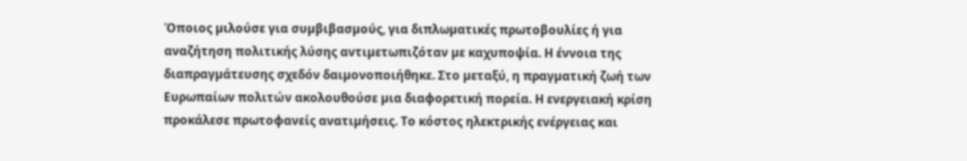Όποιος µιλούσε για συµβιβασµούς, για διπλωµατικές πρωτοβουλίες ή για αναζήτηση πολιτικής λύσης αντιµετωπιζόταν µε καχυποψία. Η έννοια της διαπραγµάτευσης σχεδόν δαιµονοποιήθηκε. Στο µεταξύ, η πραγµατική ζωή των Ευρωπαίων πολιτών ακολουθούσε µια διαφορετική πορεία. Η ενεργειακή κρίση προκάλεσε πρωτοφανείς ανατιµήσεις. Το κόστος ηλεκτρικής ενέργειας και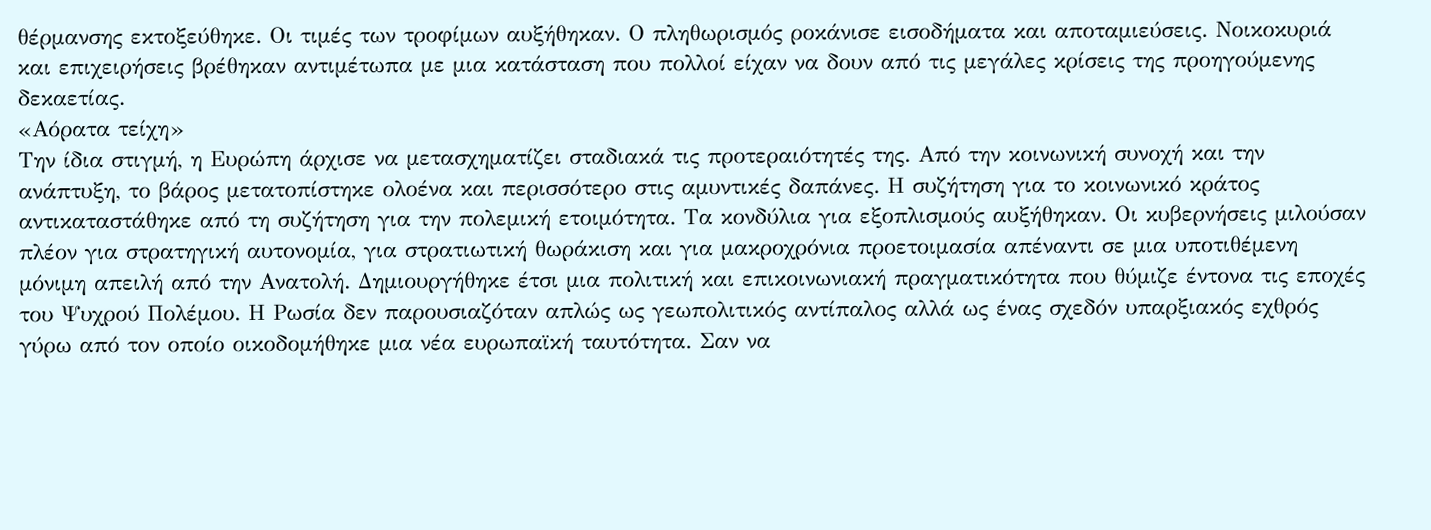θέρµανσης εκτοξεύθηκε. Οι τιµές των τροφίµων αυξήθηκαν. Ο πληθωρισµός ροκάνισε εισοδήµατα και αποταµιεύσεις. Νοικοκυριά και επιχειρήσεις βρέθηκαν αντιµέτωπα µε µια κατάσταση που πολλοί είχαν να δουν από τις µεγάλες κρίσεις της προηγούµενης δεκαετίας.
«Αόρατα τείχη»
Την ίδια στιγµή, η Ευρώπη άρχισε να µετασχηµατίζει σταδιακά τις προτεραιότητές της. Από την κοινωνική συνοχή και την ανάπτυξη, το βάρος µετατοπίστηκε ολοένα και περισσότερο στις αµυντικές δαπάνες. Η συζήτηση για το κοινωνικό κράτος αντικαταστάθηκε από τη συζήτηση για την πολεµική ετοιµότητα. Τα κονδύλια για εξοπλισµούς αυξήθηκαν. Οι κυβερνήσεις µιλούσαν πλέον για στρατηγική αυτονοµία, για στρατιωτική θωράκιση και για µακροχρόνια προετοιµασία απέναντι σε µια υποτιθέµενη µόνιµη απειλή από την Ανατολή. Δηµιουργήθηκε έτσι µια πολιτική και επικοινωνιακή πραγµατικότητα που θύµιζε έντονα τις εποχές του Ψυχρού Πολέµου. Η Ρωσία δεν παρουσιαζόταν απλώς ως γεωπολιτικός αντίπαλος αλλά ως ένας σχεδόν υπαρξιακός εχθρός γύρω από τον οποίο οικοδοµήθηκε µια νέα ευρωπαϊκή ταυτότητα. Σαν να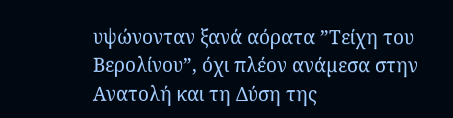υψώνονταν ξανά αόρατα ”Τείχη του Βερολίνου”, όχι πλέον ανάµεσα στην Ανατολή και τη Δύση της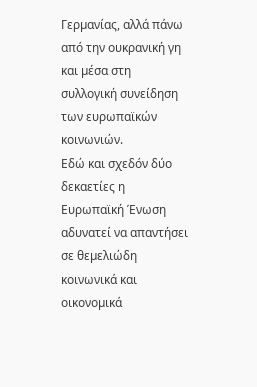Γερµανίας, αλλά πάνω από την ουκρανική γη και µέσα στη συλλογική συνείδηση των ευρωπαϊκών κοινωνιών.
Εδώ και σχεδόν δύο δεκαετίες η Ευρωπαϊκή Ένωση αδυνατεί να απαντήσει σε θεµελιώδη κοινωνικά και οικονοµικά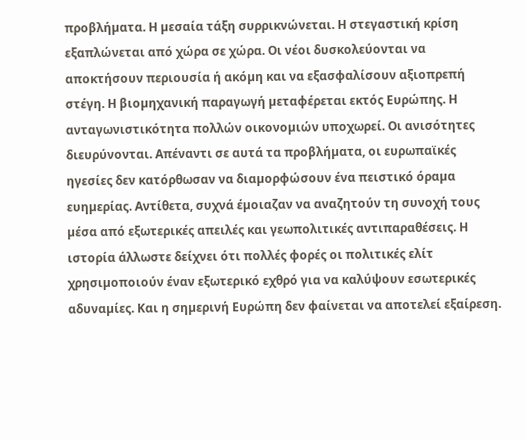προβλήµατα. Η µεσαία τάξη συρρικνώνεται. Η στεγαστική κρίση εξαπλώνεται από χώρα σε χώρα. Οι νέοι δυσκολεύονται να αποκτήσουν περιουσία ή ακόµη και να εξασφαλίσουν αξιοπρεπή στέγη. Η βιοµηχανική παραγωγή µεταφέρεται εκτός Ευρώπης. Η ανταγωνιστικότητα πολλών οικονοµιών υποχωρεί. Οι ανισότητες διευρύνονται. Απέναντι σε αυτά τα προβλήµατα, οι ευρωπαϊκές ηγεσίες δεν κατόρθωσαν να διαµορφώσουν ένα πειστικό όραµα ευηµερίας. Αντίθετα, συχνά έµοιαζαν να αναζητούν τη συνοχή τους µέσα από εξωτερικές απειλές και γεωπολιτικές αντιπαραθέσεις. Η ιστορία άλλωστε δείχνει ότι πολλές φορές οι πολιτικές ελίτ χρησιµοποιούν έναν εξωτερικό εχθρό για να καλύψουν εσωτερικές αδυναµίες. Και η σηµερινή Ευρώπη δεν φαίνεται να αποτελεί εξαίρεση.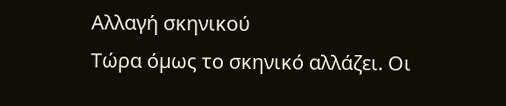Αλλαγή σκηνικού
Τώρα όµως το σκηνικό αλλάζει. Οι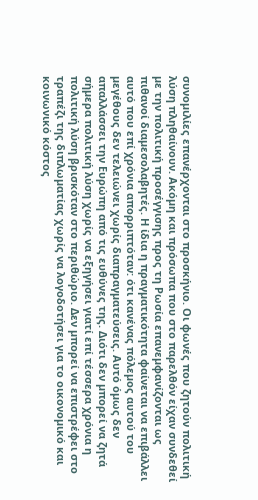συνοµιλίες επανέρχονται στο προσκήνιο. Οι φωνές που ζητούν πολιτική λύση πληθαίνουν. Ακόµη και πρόσωπα που στο παρελθόν είχαν συνδεθεί µε την πολιτική προσέγγισης προς τη Ρωσία επανεµφανίζονται ως πιθανοί διαµεσολαβητές. Η ίδια η πραγµατικότητα φαίνεται να επιβάλλει αυτό που επί χρόνια απορριπτόταν: ότι κανένας πόλεµος αυτού του µεγέθους δεν τελειώνει χωρίς διαπραγµατεύσεις. Αυτό όµως δεν απαλλάσσει την Ευρώπη από τις ευθύνες της. Διότι δεν µπορεί να ζητά σήµερα πολιτική λύση χωρίς να εξηγήσει γιατί επί τέσσερα χρόνια η πολιτική λύση βρισκόταν στο περιθώριο. Δεν µπορεί να επιστρέφει στο τραπέζι της διπλωµατίας χωρίς να λογοδοτήσει για το οικονοµικό και κοινωνικό κόστος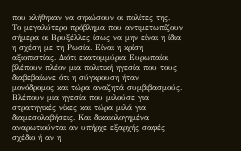που κλήθηκαν να σηκώσουν οι πολίτες της.
Το µεγαλύτερο πρόβληµα που αντιµετωπίζουν σήµερα οι Βρυξέλλες ίσως να µην είναι η ίδια η σχέση µε τη Ρωσία. Είναι η κρίση αξιοπιστίας. Διότι εκατοµµύρια Ευρωπαίοι βλέπουν πλέον µια πολιτική ηγεσία που τους διαβεβαίωνε ότι η σύγκρουση ήταν µονόδροµος και τώρα αναζητά συµβιβασµούς. Βλέπουν µια ηγεσία που µιλούσε για στρατηγικές νίκες και τώρα µιλά για διαµεσολαβήσεις. Και δικαιολογηµένα αναρωτιούνται αν υπήρχε εξαρχής σαφές σχέδιο ή αν η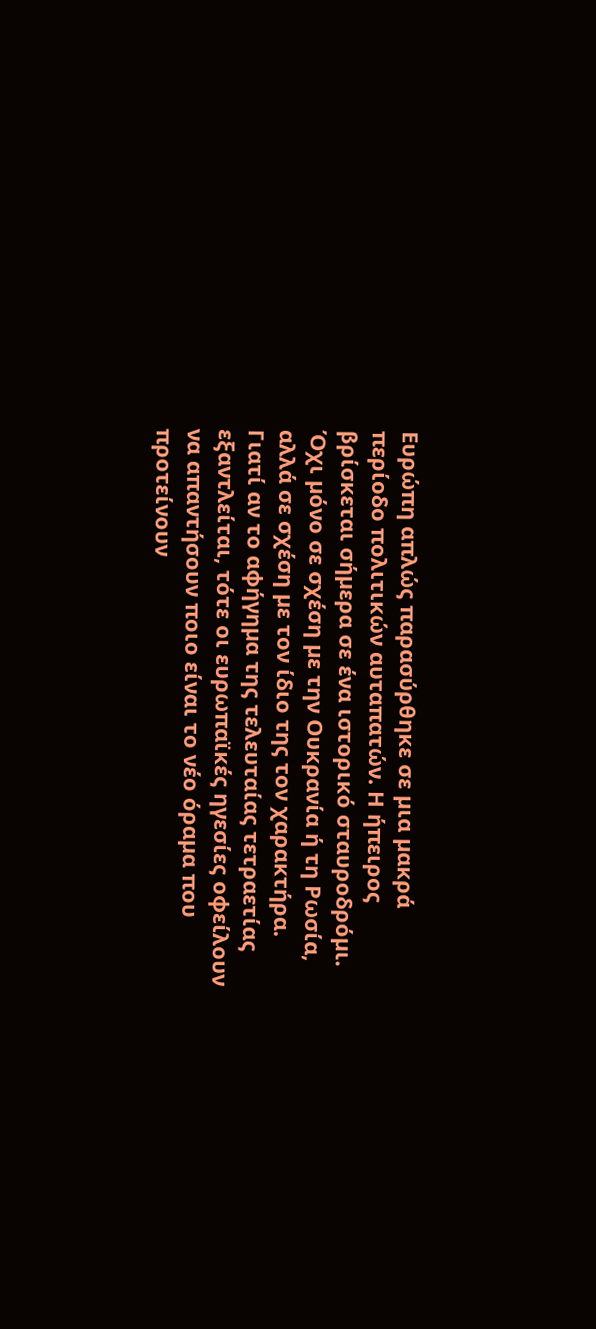Ευρώπη απλώς παρασύρθηκε σε µια µακρά περίοδο πολιτικών αυταπατών. Η ήπειρος βρίσκεται σήµερα σε ένα ιστορικό σταυροδρόµι. Όχι µόνο σε σχέση µε την Ουκρανία ή τη Ρωσία, αλλά σε σχέση µε τον ίδιο της τον χαρακτήρα. Γιατί αν το αφήγηµα της τελευταίας τετραετίας εξαντλείται, τότε οι ευρωπαϊκές ηγεσίες οφείλουν να απαντήσουν ποιο είναι το νέο όραµα που προτείνουν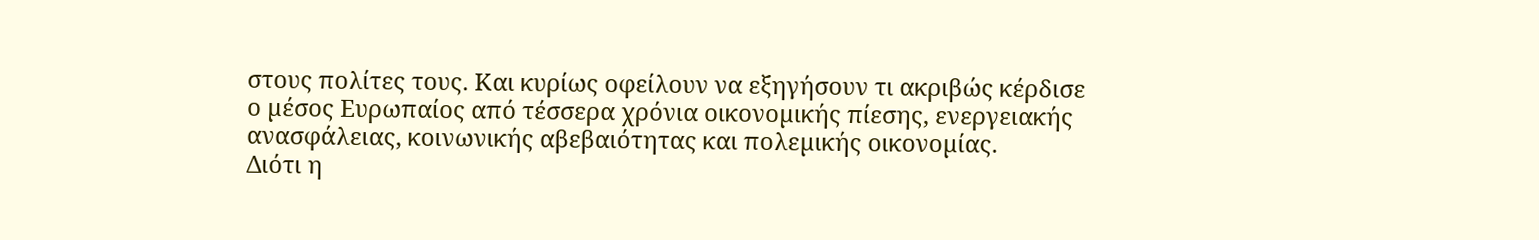στους πολίτες τους. Και κυρίως οφείλουν να εξηγήσουν τι ακριβώς κέρδισε ο µέσος Ευρωπαίος από τέσσερα χρόνια οικονοµικής πίεσης, ενεργειακής ανασφάλειας, κοινωνικής αβεβαιότητας και πολεµικής οικονοµίας.
Διότι η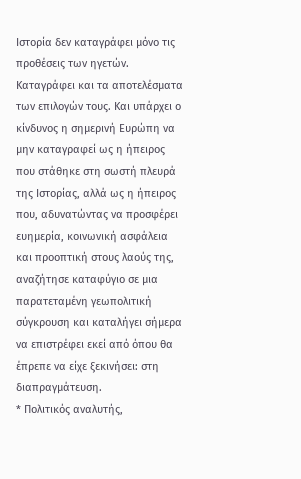Ιστορία δεν καταγράφει µόνο τις προθέσεις των ηγετών. Καταγράφει και τα αποτελέσµατα των επιλογών τους. Και υπάρχει ο κίνδυνος η σηµερινή Ευρώπη να µην καταγραφεί ως η ήπειρος που στάθηκε στη σωστή πλευρά της Ιστορίας, αλλά ως η ήπειρος που, αδυνατώντας να προσφέρει ευηµερία, κοινωνική ασφάλεια και προοπτική στους λαούς της, αναζήτησε καταφύγιο σε µια παρατεταµένη γεωπολιτική σύγκρουση και καταλήγει σήµερα να επιστρέφει εκεί από όπου θα έπρεπε να είχε ξεκινήσει: στη διαπραγµάτευση.
* Πολιτικός αναλυτής,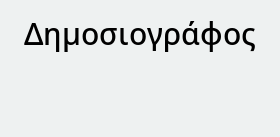Δηµοσιογράφος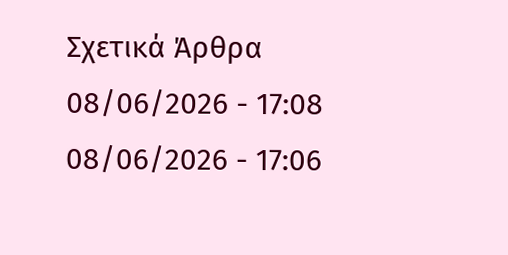Σχετικά Άρθρα
08/06/2026 - 17:08
08/06/2026 - 17:06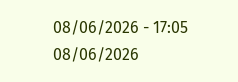08/06/2026 - 17:05
08/06/2026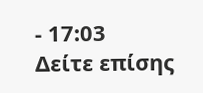- 17:03
Δείτε επίσης